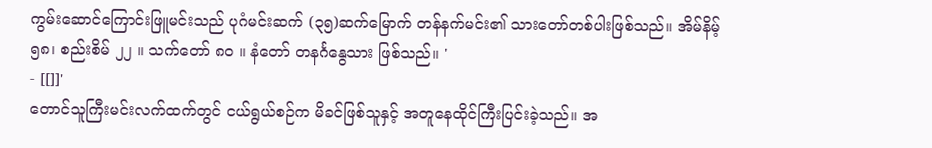ကွမ်းဆောင်ကြောင်းဖြူမင်းသည် ပုဂံမင်းဆက် (၃၅)ဆက်မြောက် တန်နက်မင်း၏ သားတော်တစ်ပါးဖြစ်သည်။ အိမ်နိမ့် ၅၈၊ စည်းစိမ် ၂၂ ။ သက်တော် ၈ဝ ။ နံတော် တနင်္ဂနွေသား ဖြစ်သည်။ '
- [[]]'
တောင်သူကြီးမင်းလက်ထက်တွင် ငယ်ရွယ်စဉ်က မိခင်ဖြစ်သူနှင့် အတူနေထိုင်ကြီးပြင်းခဲ့သည်။ အ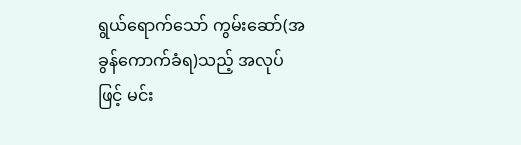ရွယ်ရောက်သော် ကွမ်းဆော်(အခွန်ကောက်ခံရ)သည့် အလုပ်ဖြင့် မင်း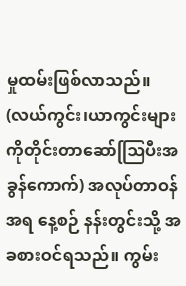မှုထမ်းဖြစ်လာသည်။
(လယ်ကွင်း၊ယာကွင်းများကိုတိုင်းတာဆော်ဩြပီးအခွန်ကောက်) အလုပ်တာဝန်အရ နေ့စဉ် နန်းတွင်းသို့ အခစားဝင်ရသည်။ ကွမ်း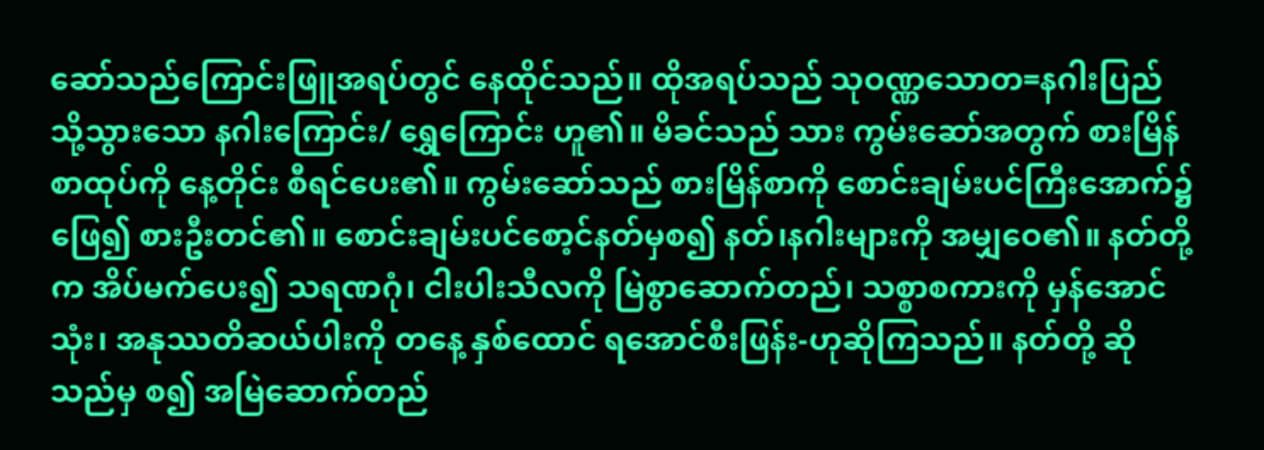ဆော်သည်ကြောင်းဖြူအရပ်တွင် နေထိုင်သည်။ ထိုအရပ်သည် သုဝဏ္ဏသောတ=နဂါးပြည်သို့သွားသော နဂါးကြောင်း/ ရွှေကြောင်း ဟူ၏။ မိခင်သည် သား ကွမ်းဆော်အတွက် စားမြိန်စာထုပ်ကို နေ့တိုင်း စီရင်ပေး၏။ ကွမ်းဆော်သည် စားမြိန်စာကို စောင်းချမ်းပင်ကြီးအောက်၌ ဖြေ၍ စားဦးတင်၏။ စောင်းချမ်းပင်စော့င်နတ်မှစ၍ နတ်၊နဂါးများကို အမျှဝေ၏။ နတ်တို့က အိပ်မက်ပေး၍ သရဏဂုံ၊ ငါးပါးသီလကို မြဲစွာဆောက်တည်၊ သစ္စာစကားကို မှန်အောင်သုံး၊ အနုဿတိဆယ်ပါးကို တနေ့ နှစ်ထောင် ရအောင်စီးဖြန်း-ဟုဆိုကြသည်။ နတ်တို့ ဆိုသည်မှ စ၍ အမြဲဆောက်တည်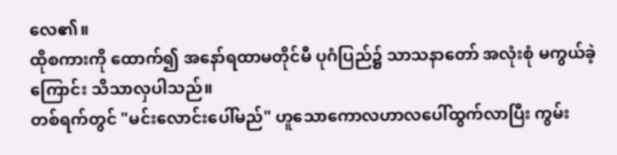လေ၏။
ထိုစကားကို ထောက်၍ အနော်ရထာမတိုင်မီ ပုဂံပြည်၌ သာသနာတော် အလုံးစုံ မကွယ်ခဲ့ကြောင်း သိသာလှပါသည်။
တစ်ရက်တွင် "မင်းလောင်းပေါ်မည်" ဟူသောကောလဟာလပေါ်ထွက်လာပြီး ကွမ်း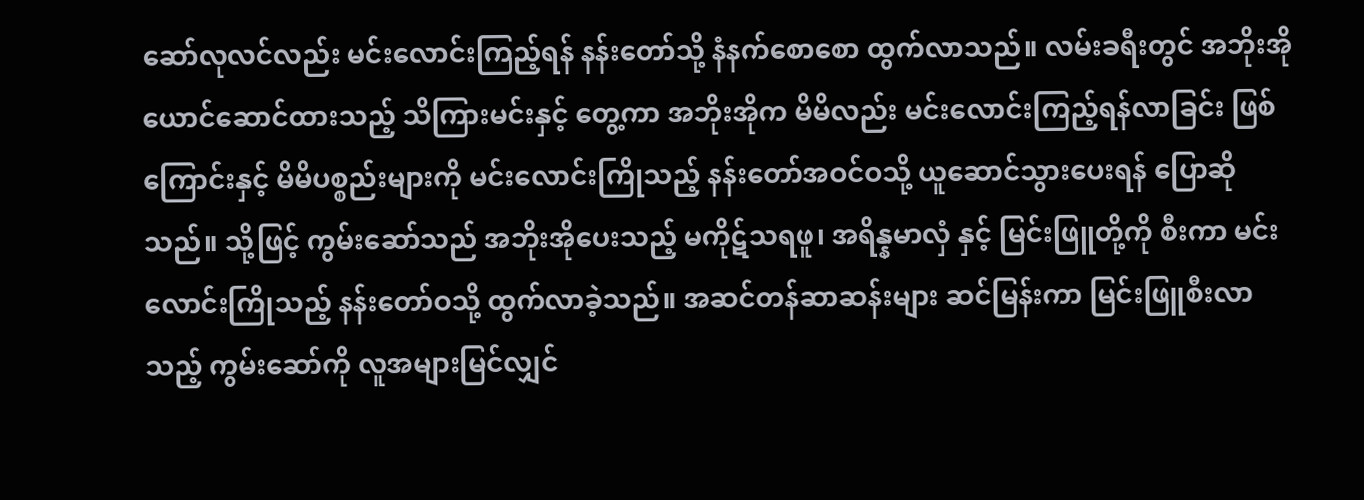ဆော်လုလင်လည်း မင်းလောင်းကြည့်ရန် နန်းတော်သို့ နံနက်စောစော ထွက်လာသည်။ လမ်းခရီးတွင် အဘိုးအိုယောင်ဆောင်ထားသည့် သိကြားမင်းနှင့် တွေ့ကာ အဘိုးအိုက မိမိလည်း မင်းလောင်းကြည့်ရန်လာခြင်း ဖြစ်ကြောင်းနှင့် မိမိပစ္စည်းများကို မင်းလောင်းကြိုသည့် နန်းတော်အဝင်ဝသို့ ယူဆောင်သွားပေးရန် ပြောဆိုသည်။ သို့ဖြင့် ကွမ်းဆော်သည် အဘိုးအိုပေးသည့် မကိုဋ်သရဖူ၊ အရိန္နမာလှံ နှင့် မြင်းဖြူတို့ကို စီးကာ မင်းလောင်းကြိုသည့် နန်းတော်ဝသို့ ထွက်လာခဲ့သည်။ အဆင်တန်ဆာဆန်းများ ဆင်မြန်းကာ မြင်းဖြူစီးလာသည့် ကွမ်းဆော်ကို လူအများမြင်လျှင်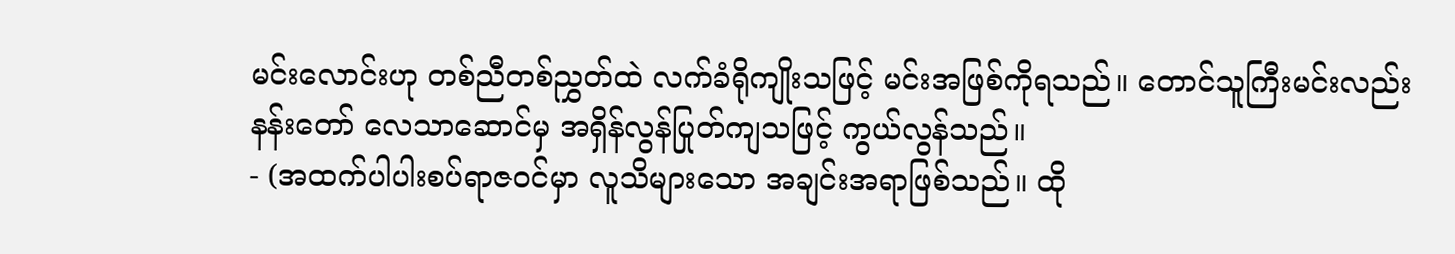မင်းလောင်းဟု တစ်ညီတစ်ညွှတ်ထဲ လက်ခံရိုကျိုးသဖြင့် မင်းအဖြစ်ကိုရသည်။ တောင်သူကြီးမင်းလည်း နန်းတော် လေသာဆောင်မှ အရှိန်လွန်ပြုတ်ကျသဖြင့် ကွယ်လွန်သည်။
- (အထက်ပါပါးစပ်ရာဇဝင်မှာ လူသိများသော အချင်းအရာဖြစ်သည်။ ထို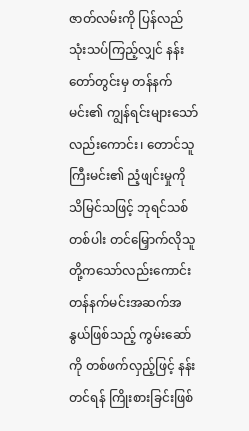ဇာတ်လမ်းကို ပြန်လည်သုံးသပ်ကြည့်လျှင် နန်းတော်တွင်းမှ တန်နက်မင်း၏ ကျွန်ရင်းများသော်လည်းကောင်း၊ တောင်သူကြီးမင်း၏ ညံ့ဖျင်းမှုကို သိမြင်သဖြင့် ဘုရင်သစ်တစ်ပါး တင်မြှောက်လိုသူတို့ကသော်လည်းကောင်း တန်နက်မင်းအဆက်အနွယ်ဖြစ်သည့် ကွမ်းဆော်ကို တစ်ဖက်လှည့်ဖြင့် နန်းတင်ရန် ကြိုးစားခြင်းဖြစ်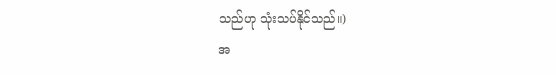သည်ဟု သုံးသပ်နိုင်သည်။)
အ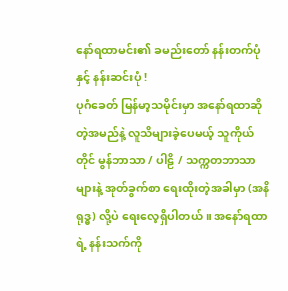နော်ရထာမင်း၏ ခမည်းတော် နန်းတက်ပုံနှင့် နန်းဆင်းပုံ !
ပုဂံခေတ် မြန်မာ့သမိုင်းမှာ အနော်ရထာဆိုတဲ့အမည်နဲ့ လူသိများခဲ့ပေမယ့် သူကိုယ်တိုင် မွန်ဘာသာ / ပါဠိ / သက္ကတဘာသာများနဲ့ အုတ်ခွက်စာ ရေးထိုးတဲ့အခါမှာ (အနိရုဒ္ဓ) လို့ပဲ ရေးလေ့ရှိပါတယ် ။ အနော်ရထာရဲ့ နန်းသက်ကို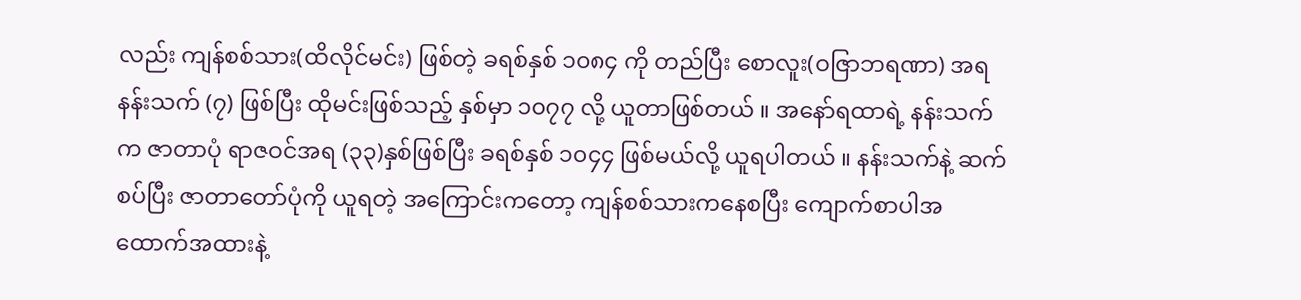လည်း ကျန်စစ်သား(ထိလိုင်မင်း) ဖြစ်တဲ့ ခရစ်နှစ် ၁၀၈၄ ကို တည်ပြီး စောလူး(ဝဇြာဘရဏာ) အရ နန်းသက် (၇) ဖြစ်ပြီး ထိုမင်းဖြစ်သည့် နှစ်မှာ ၁၀၇၇ လို့ ယူတာဖြစ်တယ် ။ အနော်ရထာရဲ့ နန်းသက်က ဇာတာပုံ ရာဇဝင်အရ (၃၃)နှစ်ဖြစ်ပြီး ခရစ်နှစ် ၁၀၄၄ ဖြစ်မယ်လို့ ယူရပါတယ် ။ နန်းသက်နဲ့ ဆက်စပ်ပြီး ဇာတာတော်ပုံကို ယူရတဲ့ အကြောင်းကတော့ ကျန်စစ်သားကနေစပြီး ကျောက်စာပါအထောက်အထားနဲ့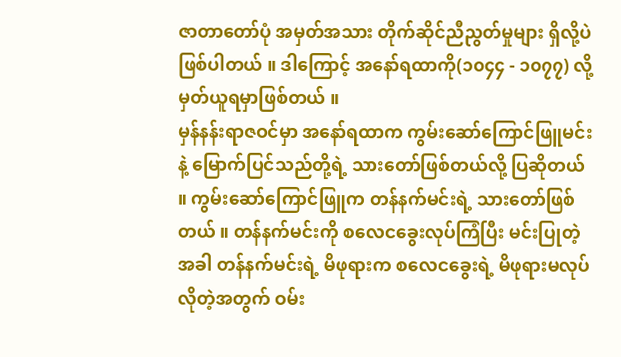ဇာတာတော်ပုံ အမှတ်အသား တိုက်ဆိုင်ညီညွတ်မှုများ ရှိလို့ပဲ ဖြစ်ပါတယ် ။ ဒါကြောင့် အနော်ရထာကို(၁၀၄၄ - ၁၀၇၇) လို့ မှတ်ယူရမှာဖြစ်တယ် ။
မှန်နန်းရာဇဝင်မှာ အနော်ရထာက ကွမ်းဆော်ကြောင်ဖြူမင်းနဲ့ မြောက်ပြင်သည်တို့ရဲ့ သားတော်ဖြစ်တယ်လို့ ပြဆိုတယ် ။ ကွမ်းဆော်ကြောင်ဖြူက တန်နက်မင်းရဲ့ သားတော်ဖြစ်တယ် ။ တန်နက်မင်းကို စလေငခွေးလုပ်ကြံပြီး မင်းပြုတဲ့အခါ တန်နက်မင်းရဲ့ မိဖုရားက စလေငခွေးရဲ့ မိဖုရားမလုပ်လိုတဲ့အတွက် ဝမ်း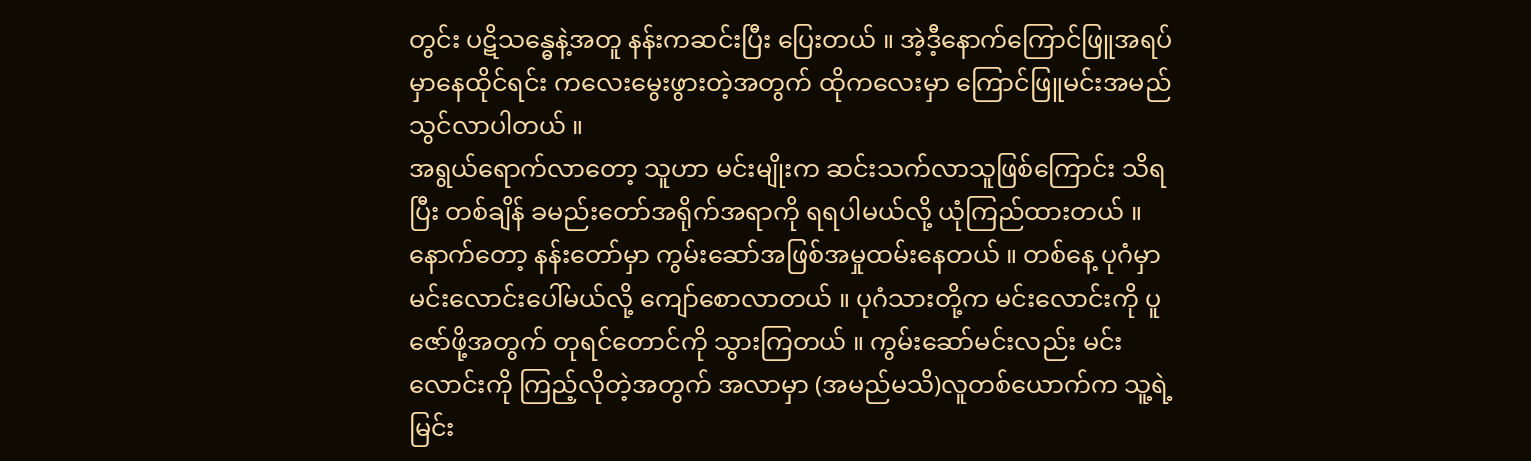တွင်း ပဋိသန္ဓေနဲ့အတူ နန်းကဆင်းပြီး ပြေးတယ် ။ အဲ့ဒီ့နောက်ကြောင်ဖြူအရပ်မှာနေထိုင်ရင်း ကလေးမွေးဖွားတဲ့အတွက် ထိုကလေးမှာ ကြောင်ဖြူမင်းအမည် သွင်လာပါတယ် ။
အရွယ်ရောက်လာတော့ သူဟာ မင်းမျိုးက ဆင်းသက်လာသူဖြစ်ကြောင်း သိရပြီး တစ်ချိန် ခမည်းတော်အရိုက်အရာကို ရရပါမယ်လို့ ယုံကြည်ထားတယ် ။ နောက်တော့ နန်းတော်မှာ ကွမ်းဆော်အဖြစ်အမှုထမ်းနေတယ် ။ တစ်နေ့ ပုဂံမှာ မင်းလောင်းပေါ်မယ်လို့ ကျော်စောလာတယ် ။ ပုဂံသားတို့က မင်းလောင်းကို ပူဇော်ဖို့အတွက် တုရင်တောင်ကို သွားကြတယ် ။ ကွမ်းဆော်မင်းလည်း မင်းလောင်းကို ကြည့်လိုတဲ့အတွက် အလာမှာ (အမည်မသိ)လူတစ်ယောက်က သူ့ရဲ့ မြင်း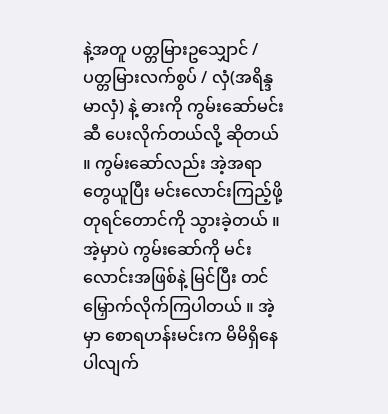နဲ့အတူ ပတ္တမြားဥသျှောင် / ပတ္တမြားလက်စွပ် / လှံ(အရိန္ဒမာလှံ) နဲ့ ဓားကို ကွမ်းဆော်မင်းဆီ ပေးလိုက်တယ်လို့ ဆိုတယ် ။ ကွမ်းဆော်လည်း အဲ့အရာတွေယူပြီး မင်းလောင်းကြည့်ဖို့ တုရင်တောင်ကို သွားခဲ့တယ် ။ အဲ့မှာပဲ ကွမ်းဆော်ကို မင်းလောင်းအဖြစ်နဲ့ မြင်ပြီး တင်မြှောက်လိုက်ကြပါတယ် ။ အဲ့မှာ စောရဟန်းမင်းက မိမိရှိနေပါလျက်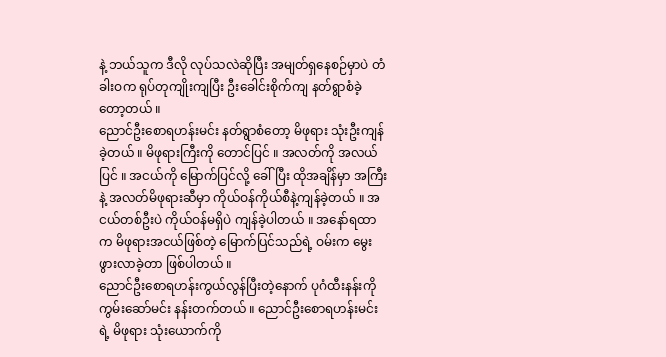နဲ့ ဘယ်သူက ဒီလို လုပ်သလဲဆိုပြီး အမျတ်ရှနေစဉ်မှာပဲ တံခါးဝက ရုပ်တုကျိုးကျပြီး ဦးခေါင်းစိုက်ကျ နတ်ရွာစံခဲ့တော့တယ် ။
ညောင်ဦးစောရဟန်းမင်း နတ်ရွာစံတော့ မိဖုရား သုံးဦးကျန်ခဲ့တယ် ။ မိဖုရားကြီးကို တောင်ပြင် ။ အလတ်ကို အလယ်ပြင် ။ အငယ်ကို မြောက်ပြင်လို့ ခေါ်ပြီး ထိုအချိန်မှာ အကြီးနဲ့ အလတ်မိဖုရားဆီမှာ ကိုယ်ဝန်ကိုယ်စီနဲ့ကျန်ခဲ့တယ် ။ အငယ်တစ်ဦးပဲ ကိုယ်ဝန်မရှိပဲ ကျန်ခဲ့ပါတယ် ။ အနော်ရထာက မိဖုရားအငယ်ဖြစ်တဲ့ မြောက်ပြင်သည်ရဲ့ ဝမ်းက မွေးဖွားလာခဲ့တာ ဖြစ်ပါတယ် ။
ညောင်ဦးစောရဟန်းကွယ်လွန်ပြီးတဲ့နောက် ပုဂံထီးနန်းကို ကွမ်းဆော်မင်း နန်းတက်တယ် ။ ညောင်ဦးစောရဟန်းမင်းရဲ့ မိဖုရား သုံးယောက်ကို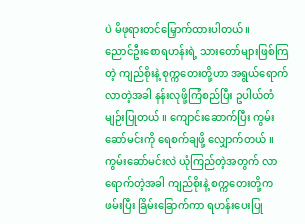ပဲ မိဖုရားတင်မြှောက်ထားပါတယ်။
ညောင်ဦးစောရဟန်းရဲ့ သားတော်များဖြစ်ကြတဲ့ ကျည်စိုးနဲ့ စုက္ကတေးတို့ဟာ အရွယ်ရောက်လာတဲ့အခါ နန်းလုဖို့ကြံစည်ပြီး ဥပါယ်တံမျဉ်းပြုတယ် ။ ကျောင်းဆောက်ပြီး ကွမ်းဆော်မင်းကို ရေစက်ချဖို့ လျှောက်တယ် ။ ကွမ်းဆော်မင်းလဲ ယုံကြည်တဲ့အတွက် လာရောက်တဲ့အခါ ကျည်စိုးနဲ့ စက္ကတေးတို့က ဖမ်းပြီး ခြိမ်းခြောက်ကာ ရဟန်းပေးပြု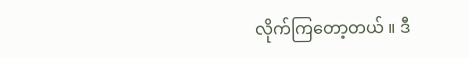လိုက်ကြတော့တယ် ။ ဒီ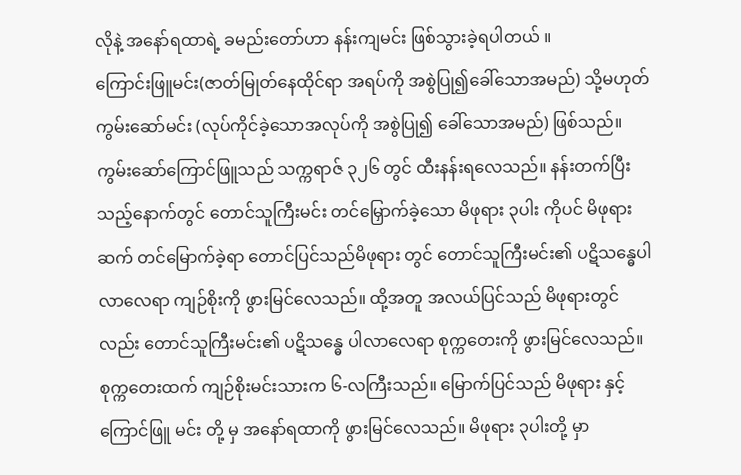လိုနဲ့ အနော်ရထာရဲ့ ခမည်းတော်ဟာ နန်းကျမင်း ဖြစ်သွားခဲ့ရပါတယ် ။
ကြောင်းဖြူမင်း(ဇာတ်မြုတ်နေထိုင်ရာ အရပ်ကို အစွဲပြု၍ခေါ်သောအမည်) သို့မဟုတ် ကွမ်းဆော်မင်း (လုပ်ကိုင်ခဲ့သောအလုပ်ကို အစွဲပြု၍ ခေါ်သောအမည်) ဖြစ်သည်။ ကွမ်းဆော်ကြောင်ဖြူသည် သက္ကရာဇ် ၃၂၆ တွင် ထီးနန်းရလေသည်။ နန်းတက်ပြီးသည့်နောက်တွင် တောင်သူကြီးမင်း တင်မြှောက်ခဲ့သော မိဖုရား ၃ပါး ကိုပင် မိဖုရား ဆက် တင်မြောက်ခဲ့ရာ တောင်ပြင်သည်မိဖုရား တွင် တောင်သူကြီးမင်း၏ ပဋိသန္ဓေပါလာလေရာ ကျဉ်စိုးကို ဖွားမြင်လေသည်။ ထို့အတူ အလယ်ပြင်သည် မိဖုရားတွင်လည်း တောင်သူကြီးမင်း၏ ပဋိသန္ဓေ ပါလာလေရာ စုက္ကတေးကို ဖွားမြင်လေသည်။ စုက္ကတေးထက် ကျဉ်စိုးမင်းသားက ၆-လကြီးသည်။ မြောက်ပြင်သည် မိဖုရား နှင့် ကြောင်ဖြူ မင်း တို့ မှ အနော်ရထာကို ဖွားမြင်လေသည်။ မိဖုရား ၃ပါးတို့ မှာ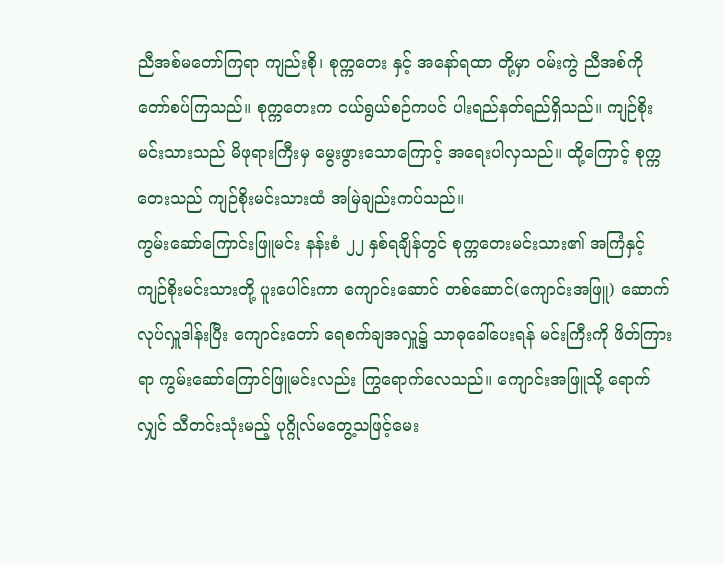ညီအစ်မတော်ကြရာ ကျည်းစို၊ စုက္ကတေး နှင့် အနော်ရထာ တို့မှာ ဝမ်းကွဲ ညီအစ်ကို တော်စပ်ကြသည်။ စုက္ကတေးက ငယ်ရွယ်စဉ်ကပင် ပါးရည်နတ်ရည်ရှိသည်။ ကျဉ်စိုးမင်းသားသည် မိဖုရားကြီးမှ မွေးဖွားသောကြောင့် အရေးပါလှသည်။ ထို့ကြောင့် စုက္ကတေးသည် ကျဉ်စိုးမင်းသားထံ အမြဲချည်းကပ်သည်။
ကွမ်းဆော်ကြောင်းဖြူမင်း နန်းစံ ၂၂ နှစ်ရချိန်တွင် စုက္ကတေးမင်းသား၏ အကြံနှင့် ကျဉ်စိုးမင်းသားတို့ ပူးပေါင်းကာ ကျောင်းဆောင် တစ်ဆောင်(ကျောင်းအဖြူ) ဆောက်လုပ်လှူဒါန်းပြီး ကျောင်းတော် ရေစက်ချအလှူ၌ သာဓုခေါ်ပေးရန် မင်းကြီးကို ဖိတ်ကြားရာ ကွမ်းဆော်ကြောင်ဖြူမင်းလည်း ကြွရောက်လေသည်။ ကျောင်းအဖြူသို့ ရောက်လျှင် သီတင်းသုံးမည့် ပုဂ္ဂိုလ်မတွေ့သဖြင့်မေး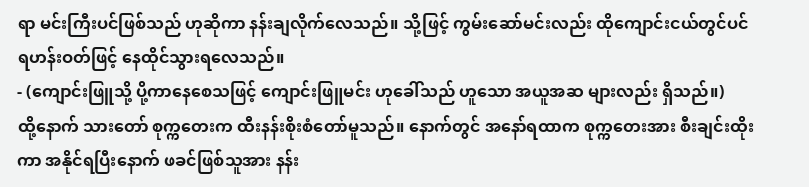ရာ မင်းကြီးပင်ဖြစ်သည် ဟုဆိုကာ နန်းချလိုက်လေသည်။ သို့ဖြင့် ကွမ်းဆော်မင်းလည်း ထိုကျောင်းငယ်တွင်ပင် ရဟန်းဝတ်ဖြင့် နေထိုင်သွားရလေသည်။
- (ကျောင်းဖြူသို့ ပို့ကာနေစေသဖြင့် ကျောင်းဖြူမင်း ဟုခေါ်သည် ဟူသော အယူအဆ များလည်း ရှိသည်။)
ထို့နောက် သားတော် စုက္ကတေးက ထီးနန်းစိုးစံတော်မူသည်။ နောက်တွင် အနော်ရထာက စုက္ကတေးအား စီးချင်းထိုးကာ အနိုင်ရပြီးနောက် ဖခင်ဖြစ်သူအား နန်း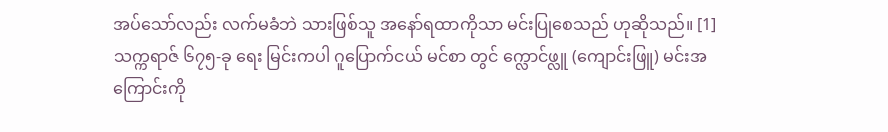အပ်သော်လည်း လက်မခံဘဲ သားဖြစ်သူ အနော်ရထာကိုသာ မင်းပြုစေသည် ဟုဆိုသည်။ [1]
သက္ကရာဇ် ၆၇၅-ခု ရေး မြင်းကပါ ဂူပြောက်ငယ် မင်စာ တွင် က္လောင်ဖ္လူ (ကျောင်းဖြူ) မင်းအကြောင်းကို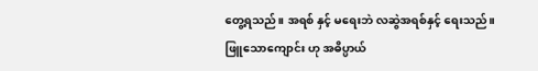တွေ့ရသည်။ အရစ် နှင့် မရေးဘဲ လဆွဲအရစ်နှင့် ရေးသည်။ ဖြူသောကျောင်း ဟု အဓိပ္ပာယ်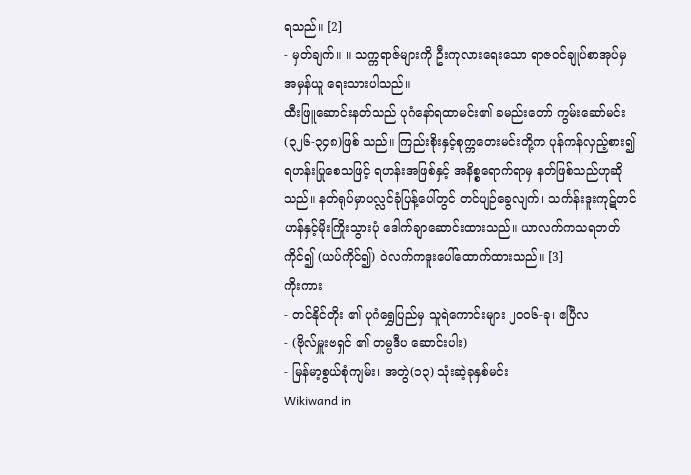ရသည်။ [2]
- မှတ်ချက်။ ။ သက္ကရာဇ်များကို ဦးကုလားရေးသော ရာဇဝင်ချုပ်စာအုပ်မှ အမှန်ယူ ရေးသားပါသည်။
ထီးဖြူဆောင်းနတ်သည် ပုဂံနော်ရထာမင်း၏ ခမည်းတော် ကွမ်းဆော်မင်း(၃၂၆-၃၄၈)ဖြစ် သည်။ ကြည်းစိုးနှင့်စုက္ကတေးမင်းတို့က ပုန်ကန်လှည့်စား၍ ရဟန်းပြုစေသဖြင့် ရဟန်းအဖြစ်နှင့် အနိစ္စရောက်ရာမှ နတ်ဖြစ်သည်ဟုဆိုသည်။ နတ်ရုပ်မှာပလ္လင်ခုံပြန့်ပေါ်တွင် တင်ပျဉ်ခွေလျက်၊ သင်္ကန်းဒူးကုဋ်တင်ဟန်နှင့်မိုးကြိုးသွားပုံ ဒေါက်ချာဆောင်းထားသည်။ ယာလက်ကသရဘတ် ကိုင်၍ (ယပ်ကိုင်၍) ဝဲလက်ကဒူးပေါ်ထောက်ထားသည်။ [3]
ကိုးကား
- တင်နိုင်တိုး ၏ ပုဂံရွှေပြည်မှ သူရဲကောင်းများ ၂၀၀၆-ခု၊ ဧပြီလ
- (ဗိုလ်မှူးဗရှင် ၏ တမ္ပဒီပ ဆောင်းပါး)
- မြန်မာ့စွယ်စုံကျမ်း၊ အတွဲ(၁၃) သုံးဆဲ့ခုနှစ်မင်း
Wikiwand in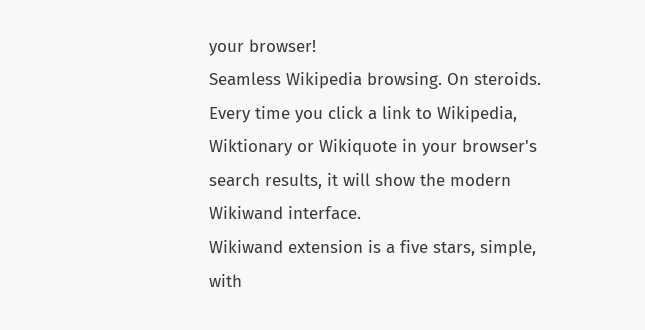your browser!
Seamless Wikipedia browsing. On steroids.
Every time you click a link to Wikipedia, Wiktionary or Wikiquote in your browser's search results, it will show the modern Wikiwand interface.
Wikiwand extension is a five stars, simple, with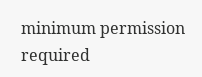minimum permission required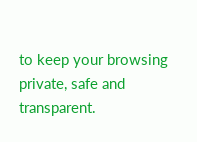to keep your browsing private, safe and transparent.